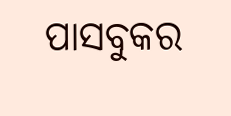ପାସବୁକର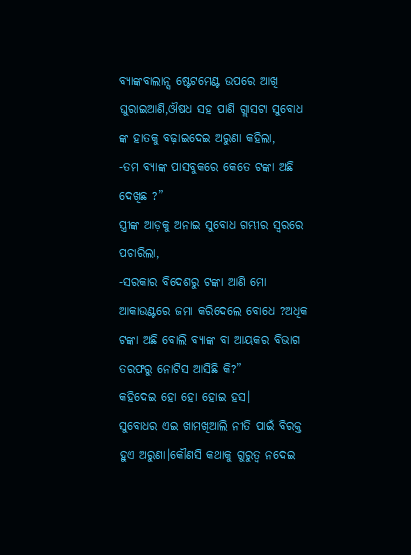ବ୍ୟାଙ୍କବାଲାନ୍ସ ଷ୍ଟେଟମେଣ୍ଟ ଉପରେ ଆଖି ଘୁରାଇଆଣି,ଔଷଧ ସହ ପାଣି ଗ୍ଲାସଟା ସୁବୋଧ ଙ୍କ ହାତକୁ ବଢ଼ାଇଦେଇ ଅରୁଣା କହିଲା,
-ତମ ବ୍ୟାଙ୍କ ପାସବୁକରେ କେତେ ଟଙ୍କା ଅଛି ଦେଖିଛ ?”
ସ୍ତ୍ରୀଙ୍କ ଆଡ଼କୁ ଅନାଇ ସୁବୋଧ ଗମ୍ଭୀର ସ୍ୱରରେ ପଚାରିଲା,
-ସରକାର ବିଦେଶରୁ ଟଙ୍କା ଆଣି ମୋ ଆକାଉଣ୍ଟରେ ଜମା କରିଦେଲେ ବୋଧେ ?ଅଧିକ ଟଙ୍କା ଅଛି ବୋଲି ବ୍ୟାଙ୍କ ବା ଆୟକର ବିଭାଗ ତରଫରୁ ନୋଟିସ ଆସିଛି କି?”
କହିଦେଇ ହୋ ହୋ ହୋଇ ହସ।
ସୁବୋଧର ଏଇ ଖାମଖିଆଲି ନୀତି ପାଇଁ ବିରକ୍ତ ହୁଏ ଅରୁଣା।କୌଣସି କଥାକୁ ଗୁରୁତ୍ୱ ନଦେଇ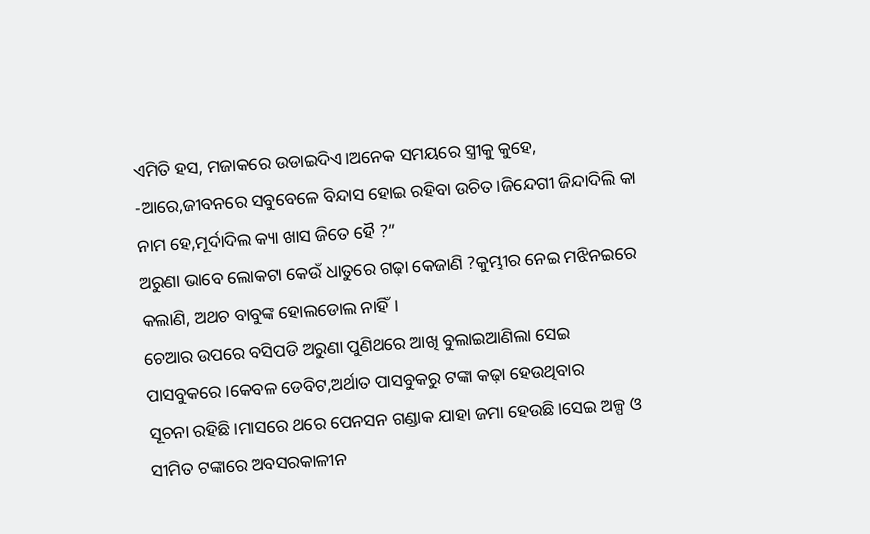ଏମିତି ହସ, ମଜାକରେ ଉଡାଇଦିଏ।ଅନେକ ସମୟରେ ସ୍ତ୍ରୀକୁ କୁହେ,
-ଆରେ,ଜୀବନରେ ସବୁବେଳେ ବିନ୍ଦାସ ହୋଇ ରହିବା ଉଚିତ।ଜିନ୍ଦେଗୀ ଜିନ୍ଦାଦିଲି କା ନାମ ହେ,ମୂର୍ଦାଦିଲ କ୍ୟା ଖାସ ଜିତେ ହୈ ?”
ଅରୁଣା ଭାବେ ଲୋକଟା କେଉଁ ଧାତୁରେ ଗଢ଼ା କେଜାଣି ?କୁମ୍ଭୀର ନେଇ ମଝିନଇରେ କଲାଣି, ଅଥଚ ବାବୁଙ୍କ ହୋଲଡୋଲ ନାହିଁ।
ଚେଆର ଉପରେ ବସିପଡି ଅରୁଣା ପୁଣିଥରେ ଆଖି ବୁଲାଇଆଣିଲା ସେଇ ପାସବୁକରେ।କେବଳ ଡେବିଟ,ଅର୍ଥାତ ପାସବୁକରୁ ଟଙ୍କା କଢ଼ା ହେଉଥିବାର
ସୂଚନା ରହିଛି।ମାସରେ ଥରେ ପେନସନ ଗଣ୍ଡାକ ଯାହା ଜମା ହେଉଛି।ସେଇ ଅଳ୍ପ ଓ ସୀମିତ ଟଙ୍କାରେ ଅବସରକାଳୀନ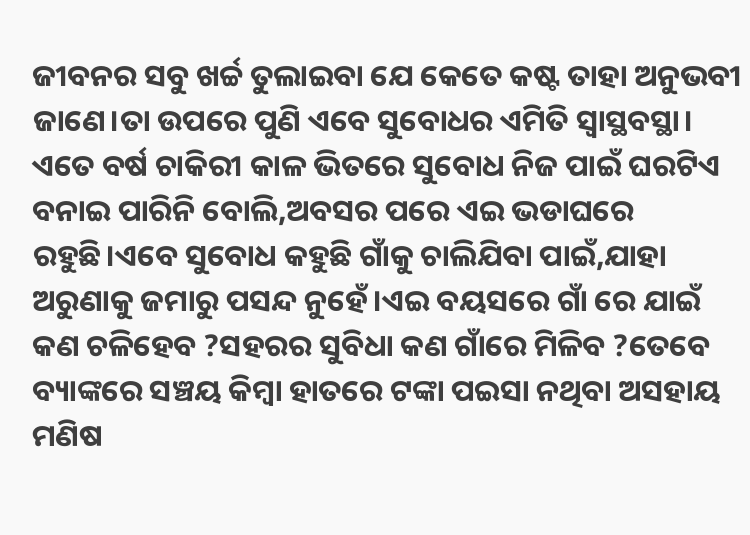ଜୀବନର ସବୁ ଖର୍ଚ୍ଚ ତୁଲାଇବା ଯେ କେତେ କଷ୍ଟ ତାହା ଅନୁଭବୀ ଜାଣେ।ତା ଉପରେ ପୁଣି ଏବେ ସୁବୋଧର ଏମିତି ସ୍ୱାସ୍ଥବସ୍ଥା।
ଏତେ ବର୍ଷ ଚାକିରୀ କାଳ ଭିତରେ ସୁବୋଧ ନିଜ ପାଇଁ ଘରଟିଏ ବନାଇ ପାରିନି ବୋଲି,ଅବସର ପରେ ଏଇ ଭଡାଘରେ ରହୁଛି।ଏବେ ସୁବୋଧ କହୁଛି ଗାଁକୁ ଚାଲିଯିବା ପାଇଁ,ଯାହା ଅରୁଣାକୁ ଜମାରୁ ପସନ୍ଦ ନୁହେଁ।ଏଇ ବୟସରେ ଗାଁ ରେ ଯାଇଁ କଣ ଚଳିହେବ ?ସହରର ସୁବିଧା କଣ ଗାଁରେ ମିଳିବ ?ତେବେ ବ୍ୟାଙ୍କରେ ସଞ୍ଚୟ କିମ୍ବା ହାତରେ ଟଙ୍କା ପଇସା ନଥିବା ଅସହାୟ ମଣିଷ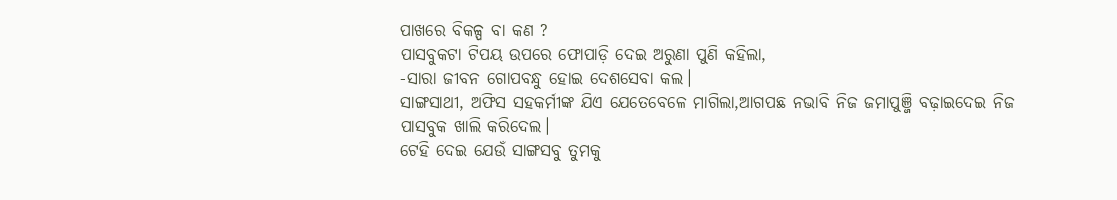ପାଖରେ ବିକଳ୍ପ ବା କଣ ?
ପାସବୁକଟା ଟିପୟ ଉପରେ ଫୋପାଡ଼ି ଦେଇ ଅରୁଣା ପୁଣି କହିଲା,
-ସାରା ଜୀବନ ଗୋପବନ୍ଧୁ ହୋଇ ଦେଶସେବା କଲ।
ସାଙ୍ଗସାଥୀ, ଅଫିସ ସହକର୍ମୀଙ୍କ ଯିଏ ଯେତେବେଳେ ମାଗିଲା,ଆଗପଛ ନଭାବି ନିଜ ଜମାପୁଞ୍ଜି ବଢ଼ାଇଦେଇ ନିଜ ପାସବୁକ ଖାଲି କରିଦେଲ।
ଟେହି ଦେଇ ଯେଉଁ ସାଙ୍ଗସବୁ ତୁମକୁ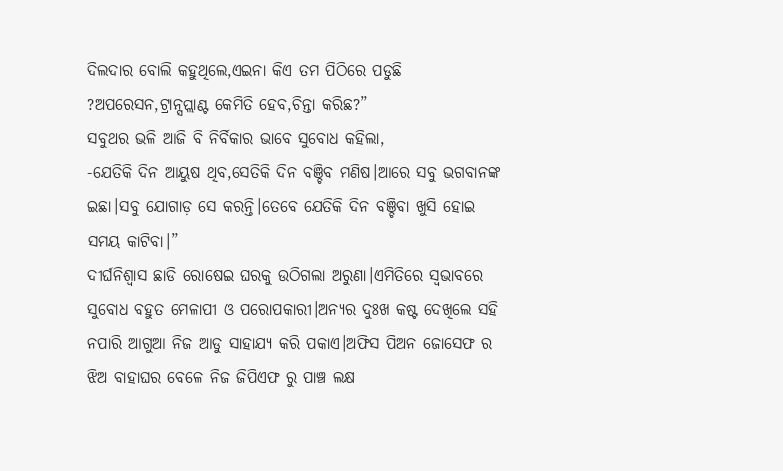ଦିଲଦାର ବୋଲି କହୁଥିଲେ,ଏଇନା କିଏ ତମ ପିଠିରେ ପଡୁଛି ?ଅପରେସନ,ଟ୍ରାନ୍ସପ୍ଲାଣ୍ଟ କେମିତି ହେବ,ଚିନ୍ତା କରିଛ?”
ସବୁଥର ଭଳି ଆଜି ବି ନିର୍ବିକାର ଭାବେ ସୁବୋଧ କହିଲା,
-ଯେତିକି ଦିନ ଆୟୁଷ ଥିବ,ସେତିକି ଦିନ ବଞ୍ଚିବ ମଣିଷ।ଆରେ ସବୁ ଭଗବାନଙ୍କ ଇଛା।ସବୁ ଯୋଗାଡ଼ ସେ କରନ୍ତି।ତେବେ ଯେତିକି ଦିନ ବଞ୍ଚିବା ଖୁସି ହୋଇ ସମୟ କାଟିବା।”
ଦୀର୍ଘନିଶ୍ବାସ ଛାଡି ରୋଷେଇ ଘରକୁ ଉଠିଗଲା ଅରୁଣା।ଏମିତିରେ ସ୍ୱଭାବରେ ସୁବୋଧ ବହୁତ ମେଳାପୀ ଓ ପରୋପକାରୀ।ଅନ୍ୟର ଦୁଃଖ କଷ୍ଟ ଦେଖିଲେ ସହି ନପାରି ଆଗୁଆ ନିଜ ଆଡୁ ସାହାଯ୍ୟ କରି ପକାଏ।ଅଫିସ ପିଅନ ଜୋସେଫ ର ଝିଅ ବାହାଘର ବେଳେ ନିଜ ଜିପିଏଫ ରୁ ପାଞ୍ଚ ଲକ୍ଷ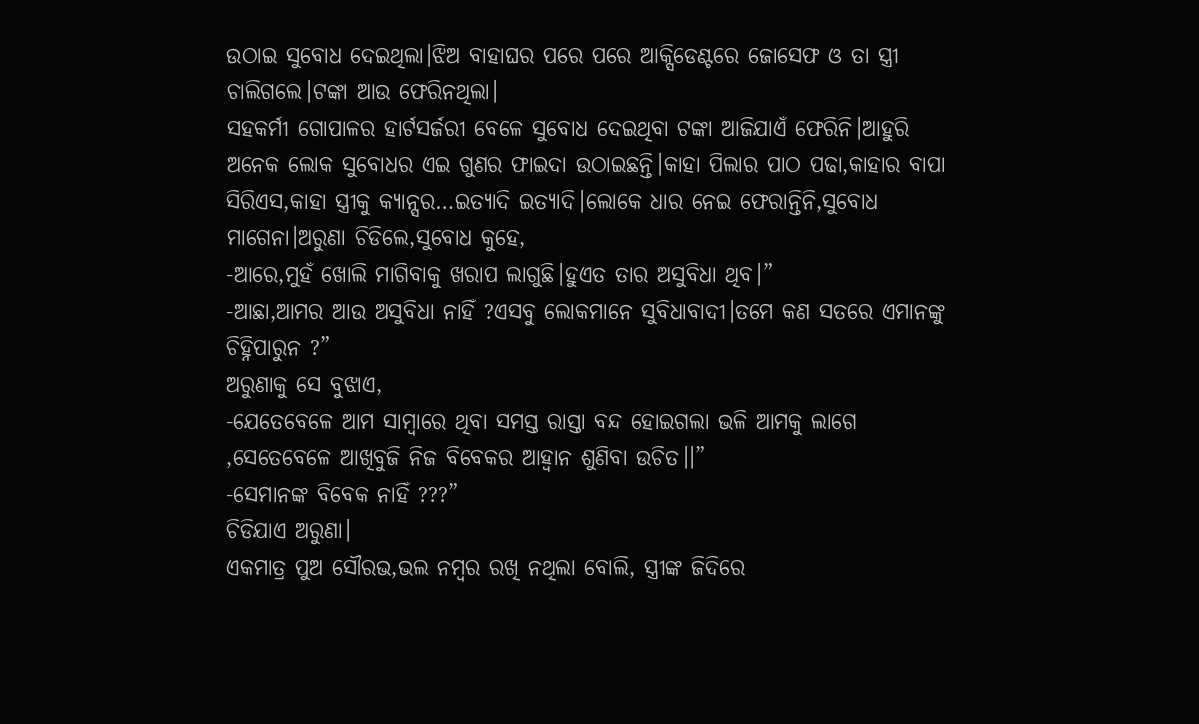ଉଠାଇ ସୁବୋଧ ଦେଇଥିଲା।ଝିଅ ବାହାଘର ପରେ ପରେ ଆକ୍ସିଡେଣ୍ଟରେ ଜୋସେଫ ଓ ତା ସ୍ତ୍ରୀ ଚାଲିଗଲେ।ଟଙ୍କା ଆଉ ଫେରିନଥିଲା।
ସହକର୍ମୀ ଗୋପାଳର ହାର୍ଟସର୍ଜରୀ ବେଳେ ସୁବୋଧ ଦେଇଥିବା ଟଙ୍କା ଆଜିଯାଏଁ ଫେରିନି।ଆହୁରି
ଅନେକ ଲୋକ ସୁବୋଧର ଏଇ ଗୁଣର ଫାଇଦା ଉଠାଇଛନ୍ତି।କାହା ପିଲାର ପାଠ ପଢା,କାହାର ବାପା ସିରିଏସ,କାହା ସ୍ତ୍ରୀକୁ କ୍ୟାନ୍ସର…ଇତ୍ୟାଦି ଇତ୍ୟାଦି।ଲୋକେ ଧାର ନେଇ ଫେରାନ୍ତିନି,ସୁବୋଧ ମାଗେନା।ଅରୁଣା ଚିଡିଲେ,ସୁବୋଧ କୁହେ,
-ଆରେ,ମୁହଁ ଖୋଲି ମାଗିବାକୁ ଖରାପ ଲାଗୁଛି।ହୁଏତ ତାର ଅସୁବିଧା ଥିବ।”
-ଆଛା,ଆମର ଆଉ ଅସୁବିଧା ନାହିଁ ?ଏସବୁ ଲୋକମାନେ ସୁବିଧାବାଦୀ।ତମେ କଣ ସତରେ ଏମାନଙ୍କୁ ଚିହ୍ନିପାରୁନ ?”
ଅରୁଣାକୁ ସେ ବୁଝାଏ,
-ଯେତେବେଳେ ଆମ ସାମ୍ବାରେ ଥିବା ସମସ୍ତ ରାସ୍ତା ବନ୍ଦ ହୋଇଗଲା ଭଳି ଆମକୁ ଲାଗେ ,ସେତେବେଳେ ଆଖିବୁଜି ନିଜ ବିବେକର ଆହ୍ୱାନ ଶୁଣିବା ଉଚିତ।।”
-ସେମାନଙ୍କ ବିବେକ ନାହିଁ ???”
ଚିଡିଯାଏ ଅରୁଣା।
ଏକମାତ୍ର ପୁଅ ସୌରଭ,ଭଲ ନମ୍ବର ରଖି ନଥିଲା ବୋଲି, ସ୍ତ୍ରୀଙ୍କ ଜିଦିରେ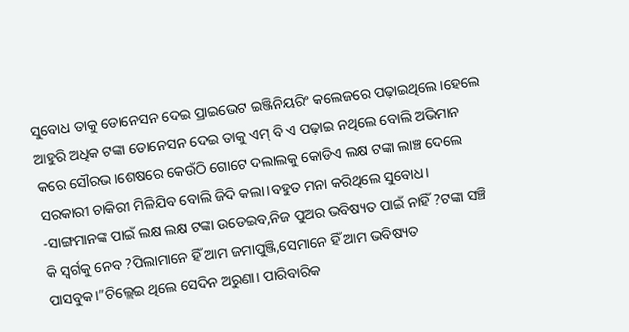ସୁବୋଧ ତାକୁ ଡୋନେସନ ଦେଇ ପ୍ରାଇଭେଟ ଇଞ୍ଜିନିୟରିଂ କଲେଜରେ ପଢ଼ାଇଥିଲେ।ହେଲେ ଆହୁରି ଅଧିକ ଟଙ୍କା ଡୋନେସନ ଦେଇ ତାକୁ ଏମ୍ ବି ଏ ପଢ଼ାଇ ନଥିଲେ ବୋଲି ଅଭିମାନ କରେ ସୌରଭ।ଶେଷରେ କେଉଁଠି ଗୋଟେ ଦଲାଲକୁ କୋଡିଏ ଲକ୍ଷ ଟଙ୍କା ଲାଞ୍ଚ ଦେଲେ ସରକାରୀ ଚାକିରୀ ମିଳିଯିବ ବୋଲି ଜିଦି କଲା।ବହୁତ ମନା କରିଥିଲେ ସୁବୋଧ।
-ସାଙ୍ଗମାନଙ୍କ ପାଇଁ ଲକ୍ଷ ଲକ୍ଷ ଟଙ୍କା ଉଡେଇବ,ନିଜ ପୁଅର ଭବିଷ୍ୟତ ପାଇଁ ନାହିଁ ?ଟଙ୍କା ସଞ୍ଚି କି ସ୍ୱର୍ଗକୁ ନେବ ?ପିଲାମାନେ ହିଁ ଆମ ଜମାପୁଞ୍ଜି,ସେମାନେ ହିଁ ଆମ ଭବିଷ୍ୟତ ପାସବୁକ।”ଚିଲ୍ଲେଇ ଥିଲେ ସେଦିନ ଅରୁଣା। ପାରିବାରିକ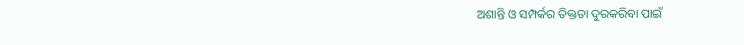ଅଶାନ୍ତି ଓ ସମ୍ପର୍କର ତିକ୍ତତା ଦୁରକରିବା ପାଇଁ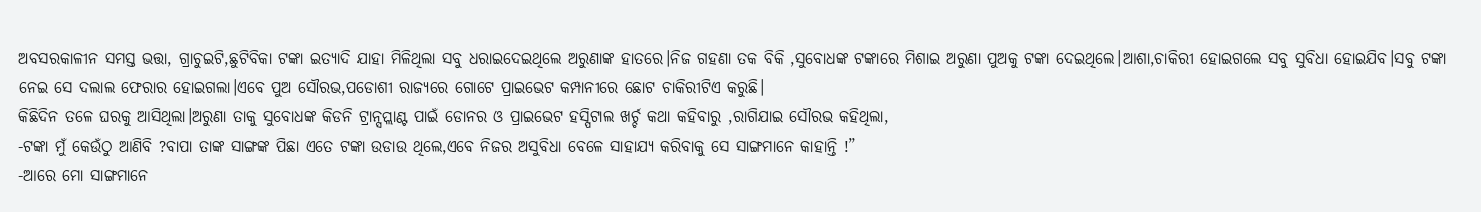ଅବସରକାଳୀନ ସମସ୍ତ ଭତ୍ତା, ଗ୍ରାଚୁଇଟି,ଛୁଟିବିକା ଟଙ୍କା ଇତ୍ୟାଦି ଯାହା ମିଳିଥିଲା ସବୁ ଧରାଇଦେଇଥିଲେ ଅରୁଣାଙ୍କ ହାତରେ।ନିଜ ଗହଣା ତକ ବିକି ,ସୁବୋଧଙ୍କ ଟଙ୍କାରେ ମିଶାଇ ଅରୁଣା ପୁଅକୁ ଟଙ୍କା ଦେଇଥିଲେ।ଆଶା,ଚାକିରୀ ହୋଇଗଲେ ସବୁ ସୁବିଧା ହୋଇଯିବ।ସବୁ ଟଙ୍କା ନେଇ ସେ ଦଲାଲ ଫେରାର ହୋଇଗଲା।ଏବେ ପୁଅ ସୌରଭ,ପଡୋଶୀ ରାଜ୍ୟରେ ଗୋଟେ ପ୍ରାଇଭେଟ କମ୍ପାନୀରେ ଛୋଟ ଚାକିରୀଟିଏ କରୁଛି।
କିଛିଦିନ ତଳେ ଘରକୁ ଆସିଥିଲା।ଅରୁଣା ତାକୁ ସୁବୋଧଙ୍କ କିଡନି ଟ୍ରାନ୍ସପ୍ଲାଣ୍ଟ ପାଇଁ ଡୋନର ଓ ପ୍ରାଇଭେଟ ହସ୍ପିଟାଲ ଖର୍ଚ୍ଚ କଥା କହିବାରୁ ,ରାଗିଯାଇ ସୌରଭ କହିଥିଲା,
-ଟଙ୍କା ମୁଁ କେଉଁଠୁ ଆଣିବି ?ବାପା ତାଙ୍କ ସାଙ୍ଗଙ୍କ ପିଛା ଏତେ ଟଙ୍କା ଉଡାଉ ଥିଲେ,ଏବେ ନିଜର ଅସୁବିଧା ବେଳେ ସାହାଯ୍ୟ କରିବାକୁ ସେ ସାଙ୍ଗମାନେ କାହାନ୍ତି !”
-ଆରେ ମୋ ସାଙ୍ଗମାନେ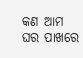କଣ ଆମ ଘର ପାଖରେ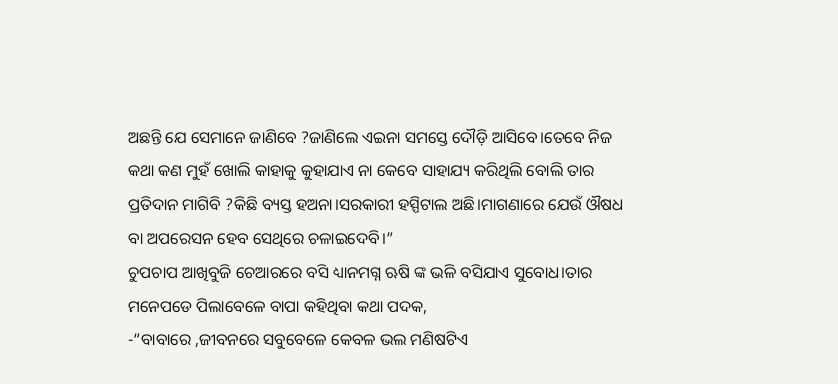ଅଛନ୍ତି ଯେ ସେମାନେ ଜାଣିବେ ?ଜାଣିଲେ ଏଇନା ସମସ୍ତେ ଦୌଡ଼ି ଆସିବେ।ତେବେ ନିଜ କଥା କଣ ମୁହଁ ଖୋଲି କାହାକୁ କୁହାଯାଏ ନା କେବେ ସାହାଯ୍ୟ କରିଥିଲି ବୋଲି ତାର ପ୍ରତିଦାନ ମାଗିବି ?କିଛି ବ୍ୟସ୍ତ ହଅନା।ସରକାରୀ ହସ୍ପିଟାଲ ଅଛି।ମାଗଣାରେ ଯେଉଁ ଔଷଧ ବା ଅପରେସନ ହେବ ସେଥିରେ ଚଳାଇଦେବି।”
ଚୁପଚାପ ଆଖିବୁଜି ଚେଆରରେ ବସି ଧ୍ୟାନମଗ୍ନ ଋଷି ଙ୍କ ଭଳି ବସିଯାଏ ସୁବୋଧ।ତାର ମନେପଡେ ପିଲାବେଳେ ବାପା କହିଥିବା କଥା ପଦକ,
-“ବାବାରେ ,ଜୀବନରେ ସବୁବେଳେ କେବଳ ଭଲ ମଣିଷଟିଏ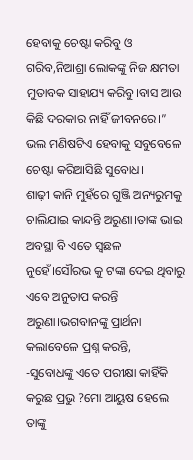ହେବାକୁ ଚେଷ୍ଟା କରିବୁ ଓ ଗରିବ,ନିଆଶ୍ରା ଲୋକଙ୍କୁ ନିଜ କ୍ଷମତା ମୁତାବକ ସାହାଯ୍ୟ କରିବୁ।ବାସ ଆଉ କିଛି ଦରକାର ନାହିଁ ଜୀବନରେ।”
ଭଲ ମଣିଷଟିଏ ହେବାକୁ ସବୁବେଳେ ଚେଷ୍ଟା କରିଆସିଛି ସୁବୋଧ।
ଶାଢ଼ୀ କାନି ମୁହଁରେ ଗୁଞ୍ଜି ଅନ୍ୟରୁମକୁ ଚାଲିଯାଇ କାନ୍ଦନ୍ତି ଅରୁଣା।ତାଙ୍କ ଭାଇ ଅବସ୍ଥା ବି ଏତେ ସ୍ଵଛଳ ନୁହେଁ।ସୌରଭ କୁ ଟଙ୍କା ଦେଇ ଥିବାରୁ ଏବେ ଅନୁତାପ କରନ୍ତି ଅରୁଣା।ଭଗବାନଙ୍କୁ ପ୍ରାର୍ଥନା କଲାବେଳେ ପ୍ରଶ୍ନ କରନ୍ତି,
-ସୁବୋଧଙ୍କୁ ଏତେ ପରୀକ୍ଷା କାହିଁକି କରୁଛ ପ୍ରଭୁ ?ମୋ ଆୟୁଷ ହେଲେ ତାଙ୍କୁ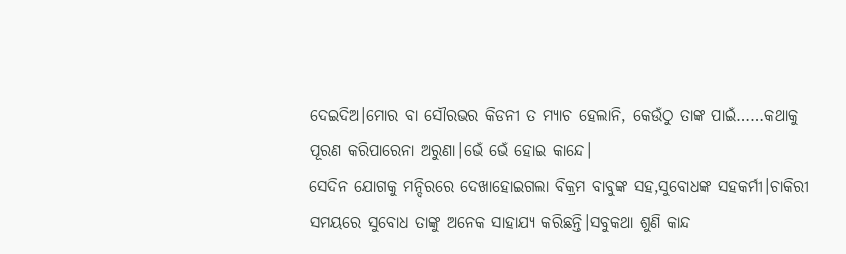ଦେଇଦିଅ।ମୋର ବା ସୌରଭର କିଡନୀ ତ ମ୍ୟାଚ ହେଲାନି, କେଉଁଠୁ ତାଙ୍କ ପାଇଁ……କଥାକୁ ପୂରଣ କରିପାରେନା ଅରୁଣା।ଭେଁ ଭେଁ ହୋଇ କାନ୍ଦେ।
ସେଦିନ ଯୋଗକୁ ମନ୍ଦିରରେ ଦେଖାହୋଇଗଲା ବିକ୍ରମ ବାବୁଙ୍କ ସହ,ସୁବୋଧଙ୍କ ସହକର୍ମୀ।ଚାକିରୀ ସମୟରେ ସୁବୋଧ ତାଙ୍କୁ ଅନେକ ସାହାଯ୍ୟ କରିଛନ୍ତି।ସବୁକଥା ଶୁଣି କାନ୍ଦ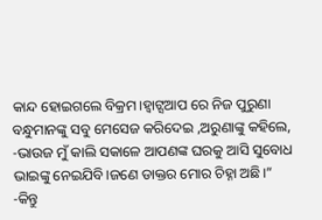କାନ୍ଦ ହୋଇଗଲେ ବିକ୍ରମ।ହ୍ଵାଟ୍ସଆପ ରେ ନିଜ ପୁରୁଣା ବନ୍ଧୁମାନଙ୍କୁ ସବୁ ମେସେଜ କରିଦେଇ ,ଅରୁଣାଙ୍କୁ କହିଲେ,
-ଭାଉଜ ମୁଁ କାଲି ସକାଳେ ଆପଣଙ୍କ ଘରକୁ ଆସି ସୁବୋଧ ଭାଇଙ୍କୁ ନେଇଯିବି।ଜଣେ ଡାକ୍ତର ମୋର ଚିହ୍ନା ଅଛି।”
-କିନ୍ତୁ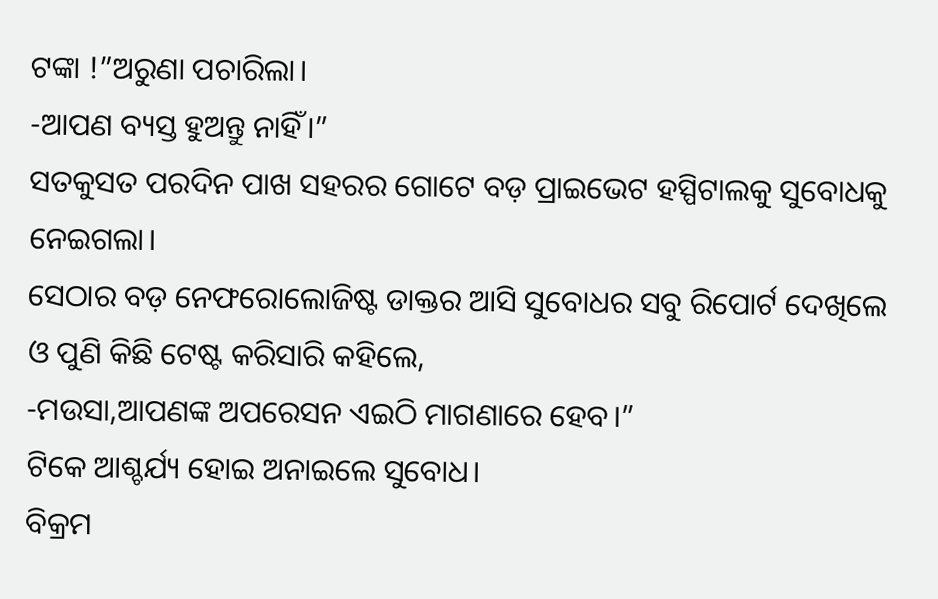ଟଙ୍କା !”ଅରୁଣା ପଚାରିଲା।
-ଆପଣ ବ୍ୟସ୍ତ ହୁଅନ୍ତୁ ନାହିଁ।”
ସତକୁସତ ପରଦିନ ପାଖ ସହରର ଗୋଟେ ବଡ଼ ପ୍ରାଇଭେଟ ହସ୍ପିଟାଲକୁ ସୁବୋଧକୁ ନେଇଗଲା।
ସେଠାର ବଡ଼ ନେଫରୋଲୋଜିଷ୍ଟ ଡାକ୍ତର ଆସି ସୁବୋଧର ସବୁ ରିପୋର୍ଟ ଦେଖିଲେ ଓ ପୁଣି କିଛି ଟେଷ୍ଟ କରିସାରି କହିଲେ,
-ମଉସା,ଆପଣଙ୍କ ଅପରେସନ ଏଇଠି ମାଗଣାରେ ହେବ।”
ଟିକେ ଆଶ୍ଚର୍ଯ୍ୟ ହୋଇ ଅନାଇଲେ ସୁବୋଧ।
ବିକ୍ରମ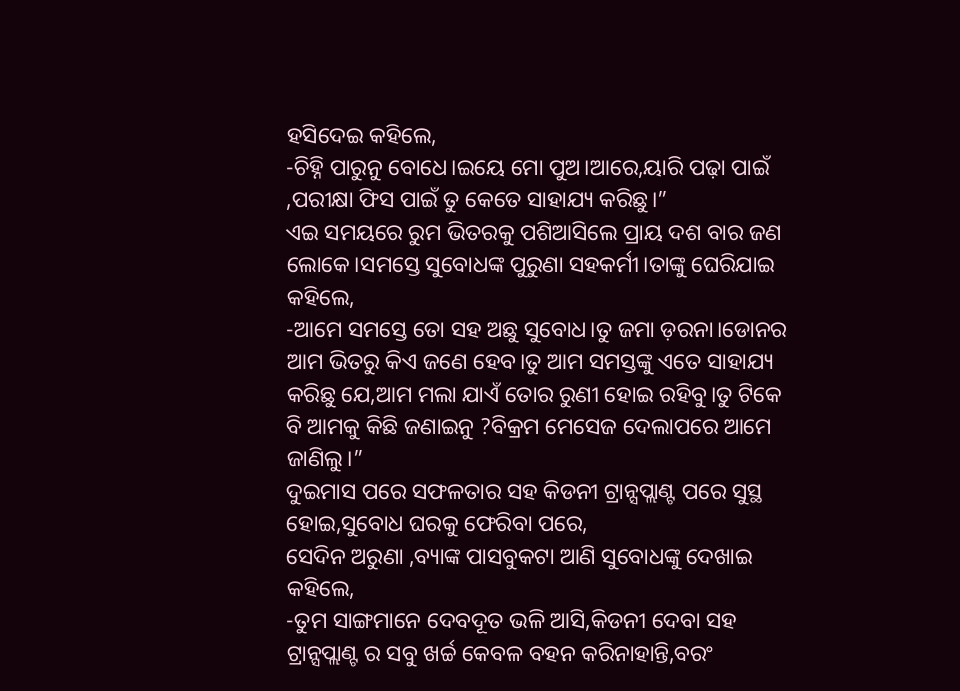ହସିଦେଇ କହିଲେ,
-ଚିହ୍ନି ପାରୁନୁ ବୋଧେ।ଇୟେ ମୋ ପୁଅ।ଆରେ,ୟାରି ପଢ଼ା ପାଇଁ ,ପରୀକ୍ଷା ଫିସ ପାଇଁ ତୁ କେତେ ସାହାଯ୍ୟ କରିଛୁ।”
ଏଇ ସମୟରେ ରୁମ ଭିତରକୁ ପଶିଆସିଲେ ପ୍ରାୟ ଦଶ ବାର ଜଣ ଲୋକେ।ସମସ୍ତେ ସୁବୋଧଙ୍କ ପୁରୁଣା ସହକର୍ମୀ।ତାଙ୍କୁ ଘେରିଯାଇ କହିଲେ,
-ଆମେ ସମସ୍ତେ ତୋ ସହ ଅଛୁ ସୁବୋଧ।ତୁ ଜମା ଡ଼ରନା।ଡୋନର ଆମ ଭିତରୁ କିଏ ଜଣେ ହେବ।ତୁ ଆମ ସମସ୍ତଙ୍କୁ ଏତେ ସାହାଯ୍ୟ କରିଛୁ ଯେ,ଆମ ମଲା ଯାଏଁ ତୋର ରୁଣୀ ହୋଇ ରହିବୁ।ତୁ ଟିକେ ବି ଆମକୁ କିଛି ଜଣାଇନୁ ?ବିକ୍ରମ ମେସେଜ ଦେଲାପରେ ଆମେ ଜାଣିଲୁ।”
ଦୁଇମାସ ପରେ ସଫଳତାର ସହ କିଡନୀ ଟ୍ରାନ୍ସପ୍ଲାଣ୍ଟ ପରେ ସୁସ୍ଥ ହୋଇ,ସୁବୋଧ ଘରକୁ ଫେରିବା ପରେ,
ସେଦିନ ଅରୁଣା ,ବ୍ୟାଙ୍କ ପାସବୁକଟା ଆଣି ସୁବୋଧଙ୍କୁ ଦେଖାଇ କହିଲେ,
-ତୁମ ସାଙ୍ଗମାନେ ଦେବଦୂତ ଭଳି ଆସି,କିଡନୀ ଦେବା ସହ ଟ୍ରାନ୍ସପ୍ଲାଣ୍ଟ ର ସବୁ ଖର୍ଚ୍ଚ କେବଳ ବହନ କରିନାହାନ୍ତି,ବରଂ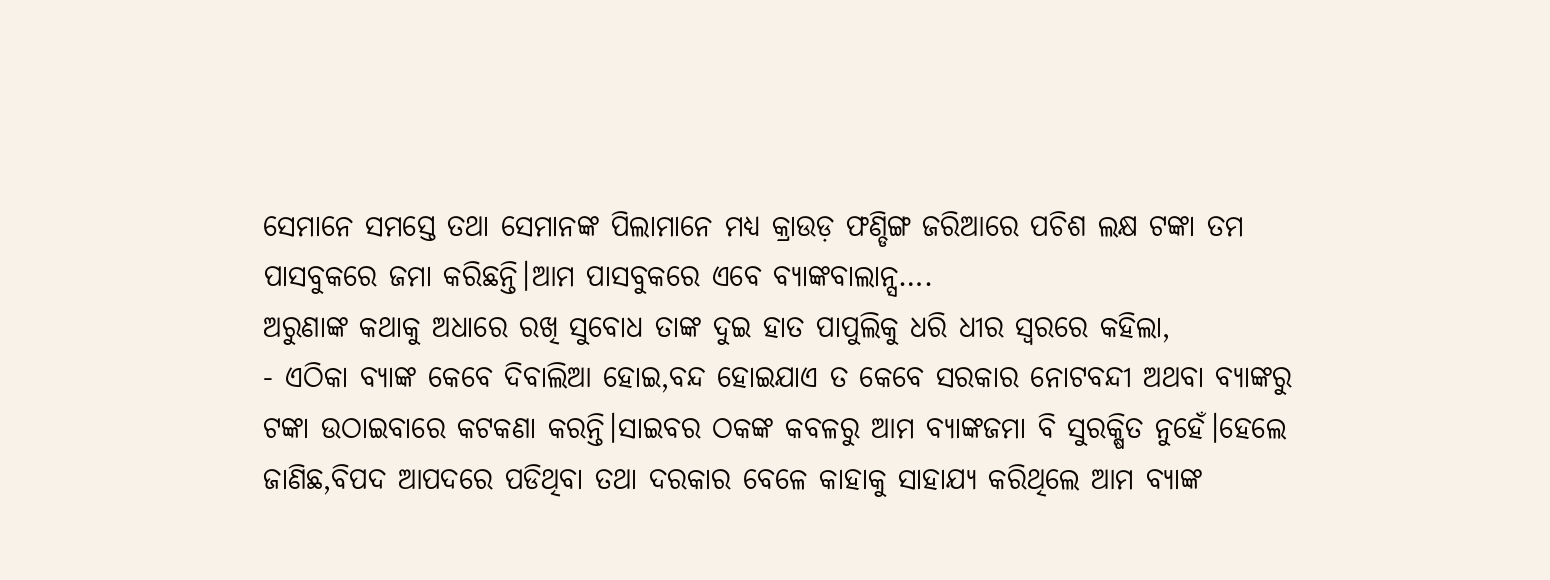ସେମାନେ ସମସ୍ତେ ତଥା ସେମାନଙ୍କ ପିଲାମାନେ ମଧ୍ୟ କ୍ରାଉଡ଼ ଫଣ୍ଡିଙ୍ଗ ଜରିଆରେ ପଚିଶ ଲକ୍ଷ ଟଙ୍କା ତମ ପାସବୁକରେ ଜମା କରିଛନ୍ତି।ଆମ ପାସବୁକରେ ଏବେ ବ୍ୟାଙ୍କବାଲାନ୍ସ….
ଅରୁଣାଙ୍କ କଥାକୁ ଅଧାରେ ରଖି ସୁବୋଧ ତାଙ୍କ ଦୁଇ ହାତ ପାପୁଲିକୁ ଧରି ଧୀର ସ୍ୱରରେ କହିଲା,
- ଏଠିକା ବ୍ୟାଙ୍କ କେବେ ଦିବାଲିଆ ହୋଇ,ବନ୍ଦ ହୋଇଯାଏ ତ କେବେ ସରକାର ନୋଟବନ୍ଦୀ ଅଥବା ବ୍ୟାଙ୍କରୁ ଟଙ୍କା ଉଠାଇବାରେ କଟକଣା କରନ୍ତି।ସାଇବର ଠକଙ୍କ କବଳରୁ ଆମ ବ୍ୟାଙ୍କଜମା ବି ସୁରକ୍ଷିତ ନୁହେଁ।ହେଲେ ଜାଣିଛ,ବିପଦ ଆପଦରେ ପଡିଥିବା ତଥା ଦରକାର ବେଳେ କାହାକୁ ସାହାଯ୍ୟ କରିଥିଲେ ଆମ ବ୍ୟାଙ୍କ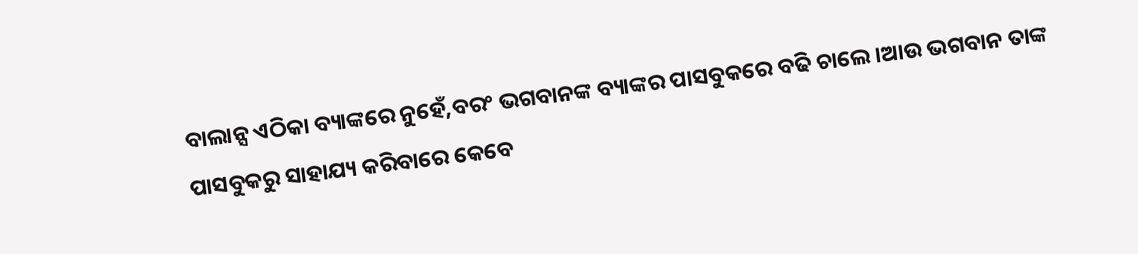ବାଲାନ୍ସ ଏଠିକା ବ୍ୟାଙ୍କରେ ନୁହେଁ,ବରଂ ଭଗବାନଙ୍କ ବ୍ୟାଙ୍କର ପାସବୁକରେ ବଢି ଚାଲେ।ଆଉ ଭଗବାନ ତାଙ୍କ ପାସବୁକରୁ ସାହାଯ୍ୟ କରିବାରେ କେବେ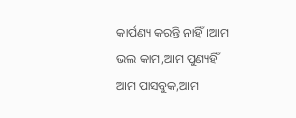କାର୍ପଣ୍ୟ କରନ୍ତି ନାହିଁ।ଆମ ଭଲ କାମ,ଆମ ପୁଣ୍ୟହିଁ ଆମ ପାସବୁକ,ଆମ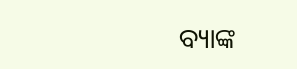ବ୍ୟାଙ୍କ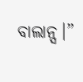ବାଲାନ୍ସ।”